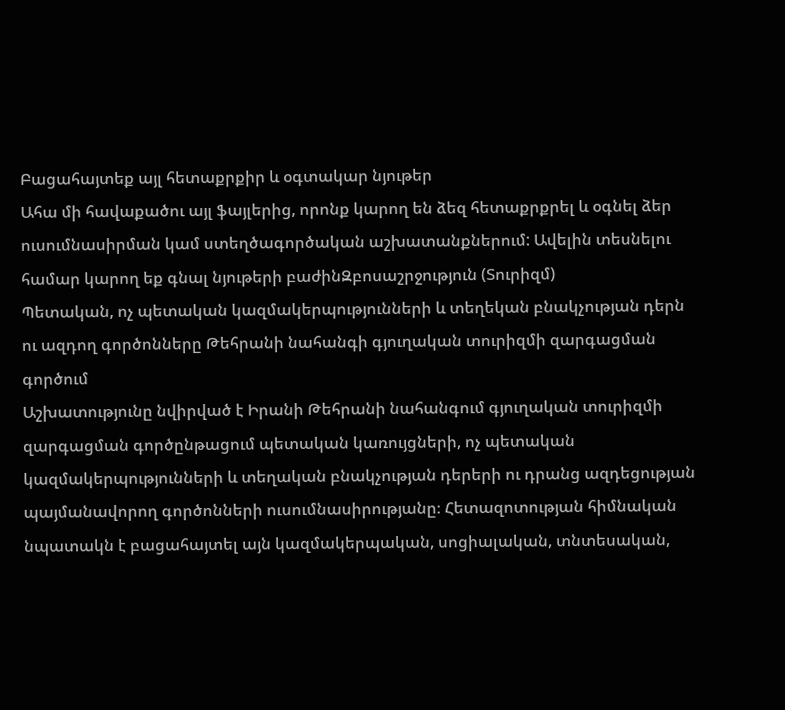Բացահայտեք այլ հետաքրքիր և օգտակար նյութեր
Ահա մի հավաքածու այլ ֆայլերից, որոնք կարող են ձեզ հետաքրքրել և օգնել ձեր ուսումնասիրման կամ ստեղծագործական աշխատանքներում: Ավելին տեսնելու համար կարող եք գնալ նյութերի բաժինԶբոսաշրջություն (Տուրիզմ)
Պետական, ոչ պետական կազմակերպությունների և տեղեկան բնակչության դերն ու ազդող գործոնները Թեհրանի նահանգի գյուղական տուրիզմի զարգացման գործում
Աշխատությունը նվիրված է Իրանի Թեհրանի նահանգում գյուղական տուրիզմի զարգացման գործընթացում պետական կառույցների, ոչ պետական կազմակերպությունների և տեղական բնակչության դերերի ու դրանց ազդեցության պայմանավորող գործոնների ուսումնասիրությանը։ Հետազոտության հիմնական նպատակն է բացահայտել այն կազմակերպական, սոցիալական, տնտեսական,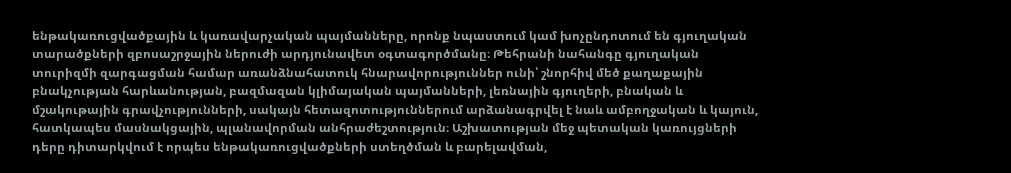ենթակառուցվածքային և կառավարչական պայմանները, որոնք նպաստում կամ խոչընդոտում են գյուղական տարածքների զբոսաշրջային ներուժի արդյունավետ օգտագործմանը։ Թեհրանի նահանգը գյուղական տուրիզմի զարգացման համար առանձնահատուկ հնարավորություններ ունի՝ շնորհիվ մեծ քաղաքային բնակչության հարևանության, բազմազան կլիմայական պայմանների, լեռնային գյուղերի, բնական և մշակութային գրավչությունների, սակայն հետազոտություններում արձանագրվել է նաև ամբողջական և կայուն, հատկապես մասնակցային, պլանավորման անհրաժեշտություն։ Աշխատության մեջ պետական կառույցների դերը դիտարկվում է որպես ենթակառուցվածքների ստեղծման և բարելավման,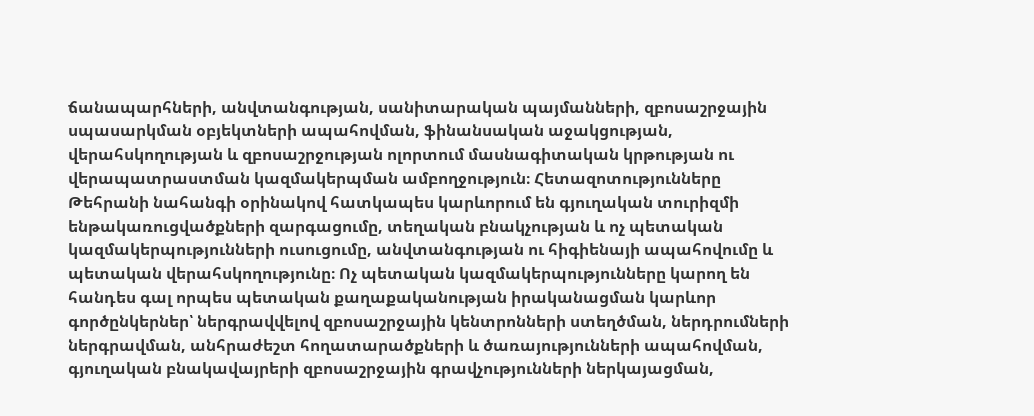ճանապարհների, անվտանգության, սանիտարական պայմանների, զբոսաշրջային սպասարկման օբյեկտների ապահովման, ֆինանսական աջակցության, վերահսկողության և զբոսաշրջության ոլորտում մասնագիտական կրթության ու վերապատրաստման կազմակերպման ամբողջություն։ Հետազոտությունները Թեհրանի նահանգի օրինակով հատկապես կարևորում են գյուղական տուրիզմի ենթակառուցվածքների զարգացումը, տեղական բնակչության և ոչ պետական կազմակերպությունների ուսուցումը, անվտանգության ու հիգիենայի ապահովումը և պետական վերահսկողությունը։ Ոչ պետական կազմակերպությունները կարող են հանդես գալ որպես պետական քաղաքականության իրականացման կարևոր գործընկերներ՝ ներգրավվելով զբոսաշրջային կենտրոնների ստեղծման, ներդրումների ներգրավման, անհրաժեշտ հողատարածքների և ծառայությունների ապահովման, գյուղական բնակավայրերի զբոսաշրջային գրավչությունների ներկայացման,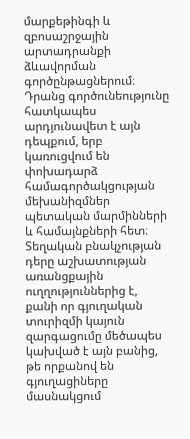մարքեթինգի և զբոսաշրջային արտադրանքի ձևավորման գործընթացներում։ Դրանց գործունեությունը հատկապես արդյունավետ է այն դեպքում, երբ կառուցվում են փոխադարձ համագործակցության մեխանիզմներ պետական մարմինների և համայնքների հետ։ Տեղական բնակչության դերը աշխատության առանցքային ուղղություններից է, քանի որ գյուղական տուրիզմի կայուն զարգացումը մեծապես կախված է այն բանից, թե որքանով են գյուղացիները մասնակցում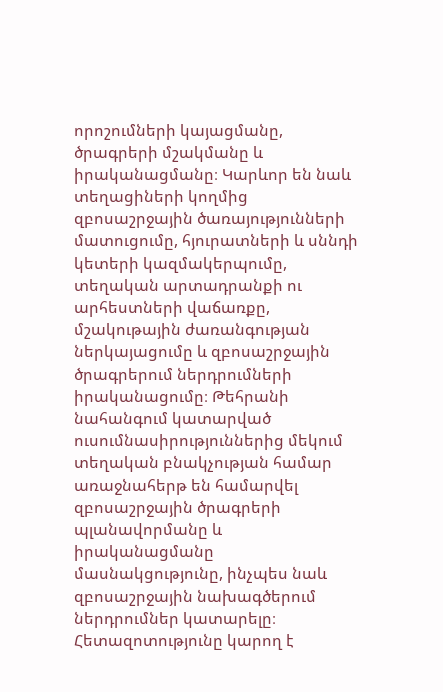որոշումների կայացմանը, ծրագրերի մշակմանը և իրականացմանը։ Կարևոր են նաև տեղացիների կողմից զբոսաշրջային ծառայությունների մատուցումը, հյուրատների և սննդի կետերի կազմակերպումը, տեղական արտադրանքի ու արհեստների վաճառքը, մշակութային ժառանգության ներկայացումը և զբոսաշրջային ծրագրերում ներդրումների իրականացումը։ Թեհրանի նահանգում կատարված ուսումնասիրություններից մեկում տեղական բնակչության համար առաջնահերթ են համարվել զբոսաշրջային ծրագրերի պլանավորմանը և իրականացմանը մասնակցությունը, ինչպես նաև զբոսաշրջային նախագծերում ներդրումներ կատարելը։ Հետազոտությունը կարող է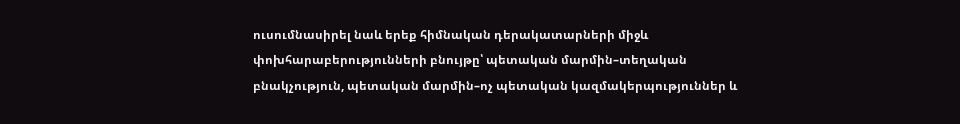ուսումնասիրել նաև երեք հիմնական դերակատարների միջև փոխհարաբերությունների բնույթը՝ պետական մարմին–տեղական բնակչություն, պետական մարմին–ոչ պետական կազմակերպություններ և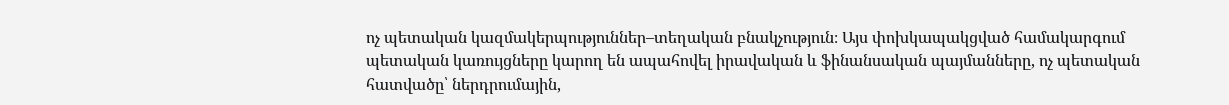ոչ պետական կազմակերպություններ–տեղական բնակչություն։ Այս փոխկապակցված համակարգում պետական կառույցները կարող են ապահովել իրավական և ֆինանսական պայմանները, ոչ պետական հատվածը՝ ներդրումային,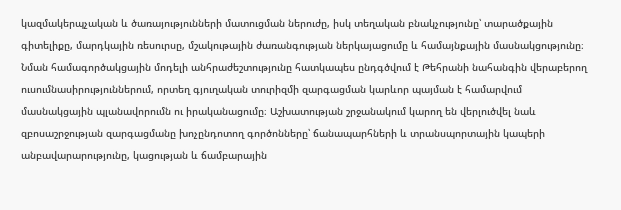կազմակերպչական և ծառայությունների մատուցման ներուժը, իսկ տեղական բնակչությունը՝ տարածքային գիտելիքը, մարդկային ռեսուրսը, մշակութային ժառանգության ներկայացումը և համայնքային մասնակցությունը։ Նման համագործակցային մոդելի անհրաժեշտությունը հատկապես ընդգծվում է Թեհրանի նահանգին վերաբերող ուսումնասիրություններում, որտեղ գյուղական տուրիզմի զարգացման կարևոր պայման է համարվում մասնակցային պլանավորումն ու իրականացումը։ Աշխատության շրջանակում կարող են վերլուծվել նաև զբոսաշրջության զարգացմանը խոչընդոտող գործոնները՝ ճանապարհների և տրանսպորտային կապերի անբավարարությունը, կացության և ճամբարային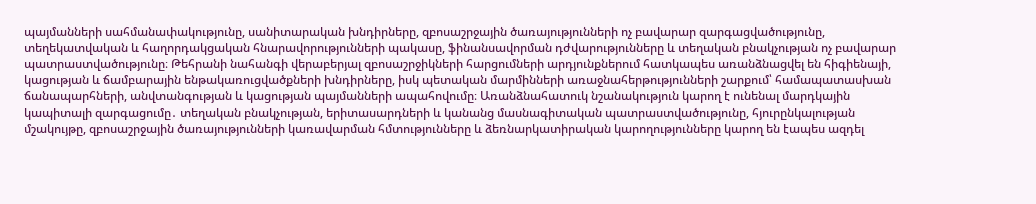պայմանների սահմանափակությունը, սանիտարական խնդիրները, զբոսաշրջային ծառայությունների ոչ բավարար զարգացվածությունը, տեղեկատվական և հաղորդակցական հնարավորությունների պակասը, ֆինանսավորման դժվարությունները և տեղական բնակչության ոչ բավարար պատրաստվածությունը։ Թեհրանի նահանգի վերաբերյալ զբոսաշրջիկների հարցումների արդյունքներում հատկապես առանձնացվել են հիգիենայի, կացության և ճամբարային ենթակառուցվածքների խնդիրները, իսկ պետական մարմինների առաջնահերթությունների շարքում՝ համապատասխան ճանապարհների, անվտանգության և կացության պայմանների ապահովումը։ Առանձնահատուկ նշանակություն կարող է ունենալ մարդկային կապիտալի զարգացումը․ տեղական բնակչության, երիտասարդների և կանանց մասնագիտական պատրաստվածությունը, հյուրընկալության մշակույթը, զբոսաշրջային ծառայությունների կառավարման հմտությունները և ձեռնարկատիրական կարողությունները կարող են էապես ազդել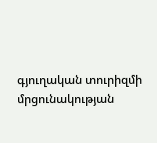գյուղական տուրիզմի մրցունակության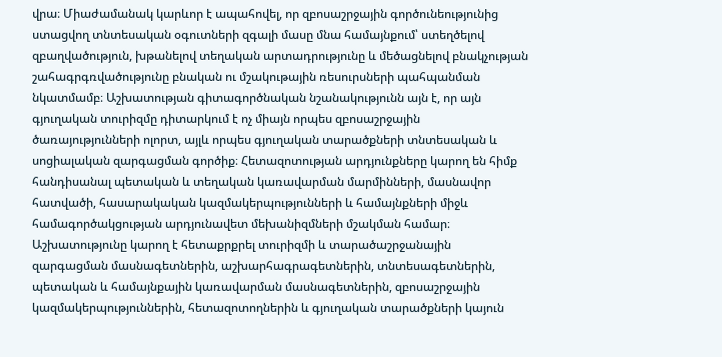վրա։ Միաժամանակ կարևոր է ապահովել, որ զբոսաշրջային գործունեությունից ստացվող տնտեսական օգուտների զգալի մասը մնա համայնքում՝ ստեղծելով զբաղվածություն, խթանելով տեղական արտադրությունը և մեծացնելով բնակչության շահագրգռվածությունը բնական ու մշակութային ռեսուրսների պահպանման նկատմամբ։ Աշխատության գիտագործնական նշանակությունն այն է, որ այն գյուղական տուրիզմը դիտարկում է ոչ միայն որպես զբոսաշրջային ծառայությունների ոլորտ, այլև որպես գյուղական տարածքների տնտեսական և սոցիալական զարգացման գործիք։ Հետազոտության արդյունքները կարող են հիմք հանդիսանալ պետական և տեղական կառավարման մարմինների, մասնավոր հատվածի, հասարակական կազմակերպությունների և համայնքների միջև համագործակցության արդյունավետ մեխանիզմների մշակման համար։ Աշխատությունը կարող է հետաքրքրել տուրիզմի և տարածաշրջանային զարգացման մասնագետներին, աշխարհագրագետներին, տնտեսագետներին, պետական և համայնքային կառավարման մասնագետներին, զբոսաշրջային կազմակերպություններին, հետազոտողներին և գյուղական տարածքների կայուն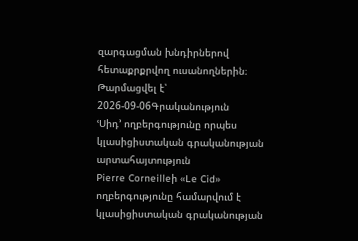զարգացման խնդիրներով հետաքրքրվող ուսանողներին։
Թարմացվել է՝ 2026-09-06Գրականություն
ՙՍիդ՚ ողբերգությունը որպես կլասիցիստական գրականության արտահայտություն
Pierre Corneilleի «Le Cid» ողբերգությունը համարվում է կլասիցիստական գրականության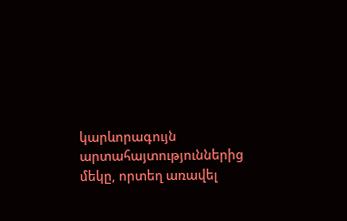կարևորագույն արտահայտություններից մեկը, որտեղ առավել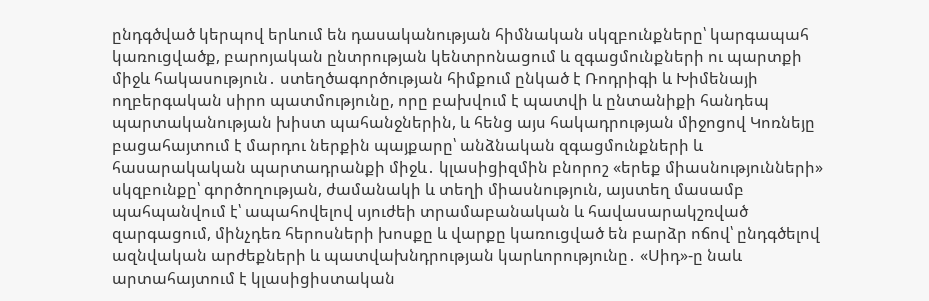ընդգծված կերպով երևում են դասականության հիմնական սկզբունքները՝ կարգապահ կառուցվածք, բարոյական ընտրության կենտրոնացում և զգացմունքների ու պարտքի միջև հակասություն․ ստեղծագործության հիմքում ընկած է Ռոդրիգի և Խիմենայի ողբերգական սիրո պատմությունը, որը բախվում է պատվի և ընտանիքի հանդեպ պարտականության խիստ պահանջներին, և հենց այս հակադրության միջոցով Կոռնեյը բացահայտում է մարդու ներքին պայքարը՝ անձնական զգացմունքների և հասարակական պարտադրանքի միջև․ կլասիցիզմին բնորոշ «երեք միասնությունների» սկզբունքը՝ գործողության, ժամանակի և տեղի միասնություն, այստեղ մասամբ պահպանվում է՝ ապահովելով սյուժեի տրամաբանական և հավասարակշռված զարգացում, մինչդեռ հերոսների խոսքը և վարքը կառուցված են բարձր ոճով՝ ընդգծելով ազնվական արժեքների և պատվախնդրության կարևորությունը․ «Սիդ»-ը նաև արտահայտում է կլասիցիստական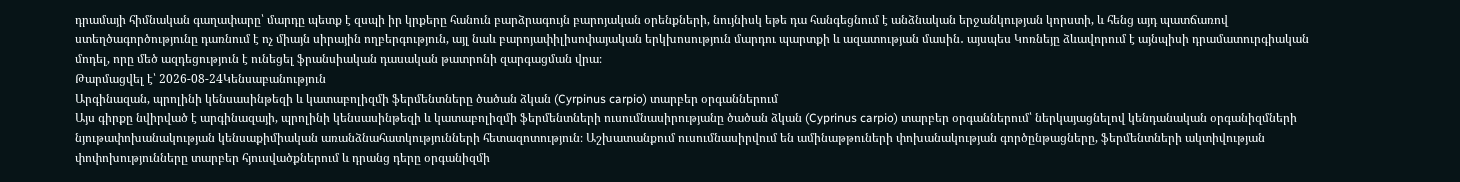դրամայի հիմնական գաղափարը՝ մարդը պետք է զսպի իր կրքերը հանուն բարձրագույն բարոյական օրենքների, նույնիսկ եթե դա հանգեցնում է անձնական երջանկության կորստի, և հենց այդ պատճառով ստեղծագործությունը դառնում է ոչ միայն սիրային ողբերգություն, այլ նաև բարոյափիլիսոփայական երկխոսություն մարդու պարտքի և ազատության մասին․ այսպես Կոռնեյը ձևավորում է այնպիսի դրամատուրգիական մոդել, որը մեծ ազդեցություն է ունեցել ֆրանսիական դասական թատրոնի զարգացման վրա։
Թարմացվել է՝ 2026-08-24Կենսաբանություն
Արգինազան, պրոլինի կենսասինթեզի և կատաբոլիզմի ֆերմենտները ծածան ձկան (Cyrpinus carpio) տարբեր օրգաններում
Այս գիրքը նվիրված է արգինազայի, պրոլինի կենսասինթեզի և կատաբոլիզմի ֆերմենտների ուսումնասիրությանը ծածան ձկան (Cyprinus carpio) տարբեր օրգաններում՝ ներկայացնելով կենդանական օրգանիզմների նյութափոխանակության կենսաքիմիական առանձնահատկությունների հետազոտություն։ Աշխատանքում ուսումնասիրվում են ամինաթթուների փոխանակության գործընթացները, ֆերմենտների ակտիվության փոփոխությունները տարբեր հյուսվածքներում և դրանց դերը օրգանիզմի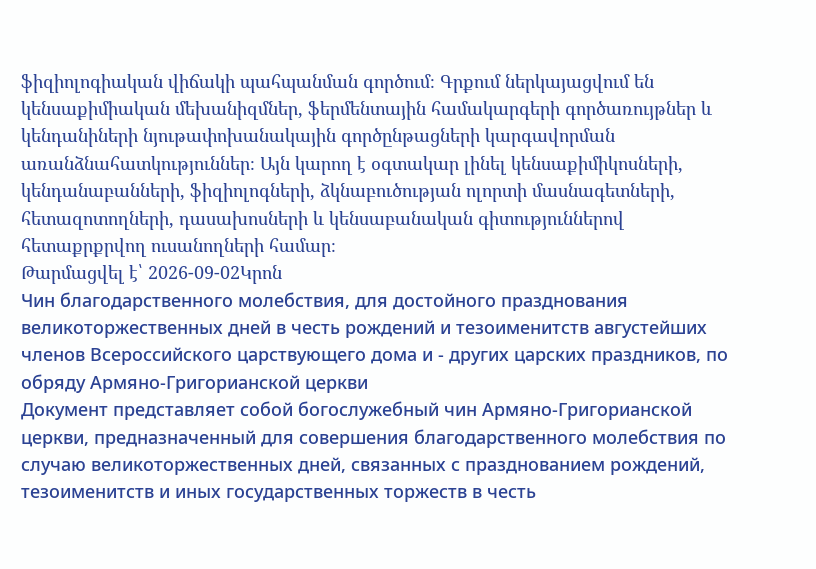ֆիզիոլոգիական վիճակի պահպանման գործում։ Գրքում ներկայացվում են կենսաքիմիական մեխանիզմներ, ֆերմենտային համակարգերի գործառույթներ և կենդանիների նյութափոխանակային գործընթացների կարգավորման առանձնահատկություններ։ Այն կարող է օգտակար լինել կենսաքիմիկոսների, կենդանաբանների, ֆիզիոլոգների, ձկնաբուծության ոլորտի մասնագետների, հետազոտողների, դասախոսների և կենսաբանական գիտություններով հետաքրքրվող ուսանողների համար։
Թարմացվել է՝ 2026-09-02Կրոն
Чин благодарственного молебствия, для достойного празднования великоторжественных дней в честь рождений и тезоименитств августейших членов Всероссийского царствующего дома и - других царских праздников, по обряду Армяно-Григорианской церкви
Документ представляет собой богослужебный чин Армяно-Григорианской церкви, предназначенный для совершения благодарственного молебствия по случаю великоторжественных дней, связанных с празднованием рождений, тезоименитств и иных государственных торжеств в честь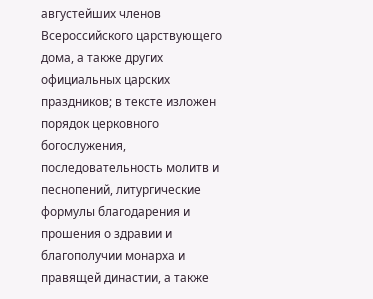августейших членов Всероссийского царствующего дома, а также других официальных царских праздников; в тексте изложен порядок церковного богослужения, последовательность молитв и песнопений, литургические формулы благодарения и прошения о здравии и благополучии монарха и правящей династии, а также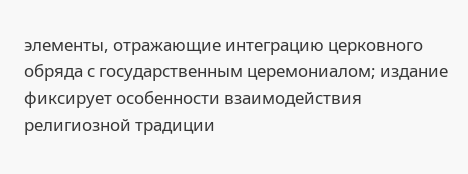элементы, отражающие интеграцию церковного обряда с государственным церемониалом; издание фиксирует особенности взаимодействия религиозной традиции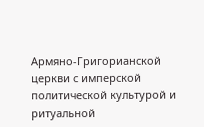Армяно-Григорианской церкви с имперской политической культурой и ритуальной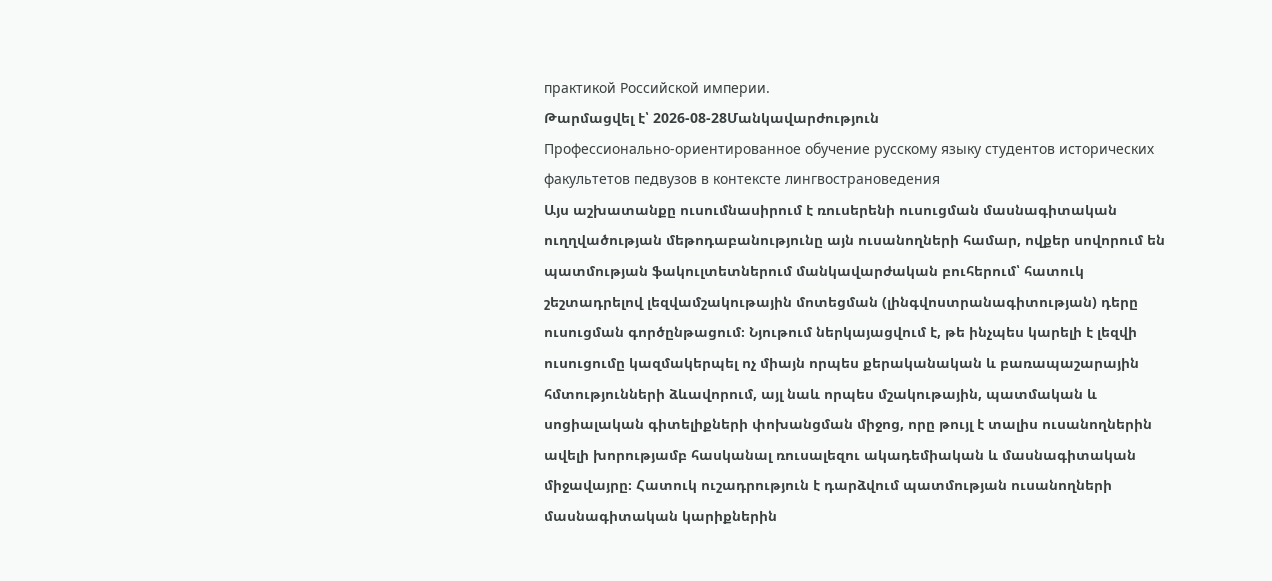практикой Российской империи.
Թարմացվել է՝ 2026-08-28Մանկավարժություն
Профессионально-ориентированное обучение русскому языку студентов исторических факультетов педвузов в контексте лингвострановедения
Այս աշխատանքը ուսումնասիրում է ռուսերենի ուսուցման մասնագիտական ուղղվածության մեթոդաբանությունը այն ուսանողների համար, ովքեր սովորում են պատմության ֆակուլտետներում մանկավարժական բուհերում՝ հատուկ շեշտադրելով լեզվամշակութային մոտեցման (լինգվոստրանագիտության) դերը ուսուցման գործընթացում։ Նյութում ներկայացվում է, թե ինչպես կարելի է լեզվի ուսուցումը կազմակերպել ոչ միայն որպես քերականական և բառապաշարային հմտությունների ձևավորում, այլ նաև որպես մշակութային, պատմական և սոցիալական գիտելիքների փոխանցման միջոց, որը թույլ է տալիս ուսանողներին ավելի խորությամբ հասկանալ ռուսալեզու ակադեմիական և մասնագիտական միջավայրը։ Հատուկ ուշադրություն է դարձվում պատմության ուսանողների մասնագիտական կարիքներին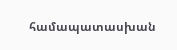համապատասխան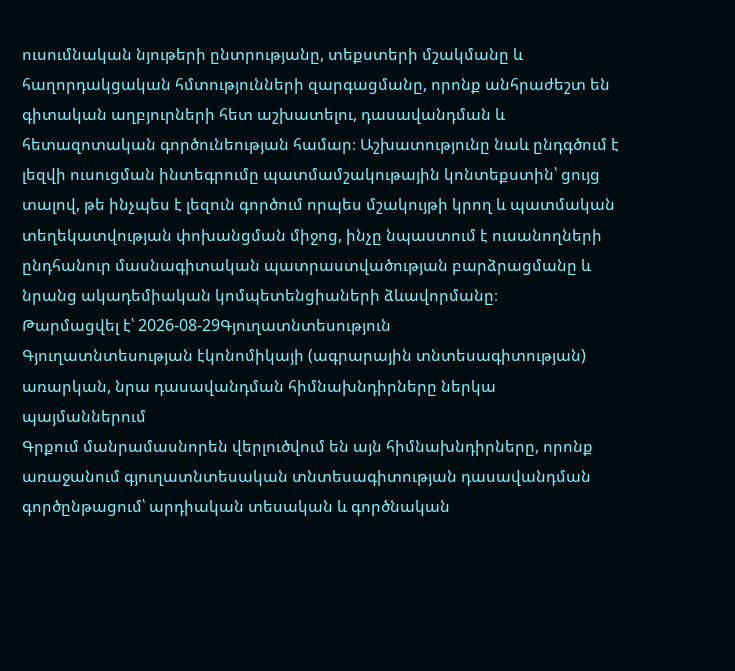ուսումնական նյութերի ընտրությանը, տեքստերի մշակմանը և հաղորդակցական հմտությունների զարգացմանը, որոնք անհրաժեշտ են գիտական աղբյուրների հետ աշխատելու, դասավանդման և հետազոտական գործունեության համար։ Աշխատությունը նաև ընդգծում է լեզվի ուսուցման ինտեգրումը պատմամշակութային կոնտեքստին՝ ցույց տալով, թե ինչպես է լեզուն գործում որպես մշակույթի կրող և պատմական տեղեկատվության փոխանցման միջոց, ինչը նպաստում է ուսանողների ընդհանուր մասնագիտական պատրաստվածության բարձրացմանը և նրանց ակադեմիական կոմպետենցիաների ձևավորմանը։
Թարմացվել է՝ 2026-08-29Գյուղատնտեսություն
Գյուղատնտեսության էկոնոմիկայի (ագրարային տնտեսագիտության) առարկան, նրա դասավանդման հիմնախնդիրները ներկա պայմաններում
Գրքում մանրամասնորեն վերլուծվում են այն հիմնախնդիրները, որոնք առաջանում գյուղատնտեսական տնտեսագիտության դասավանդման գործընթացում՝ արդիական տեսական և գործնական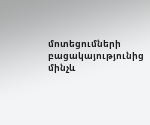մոտեցումների բացակայությունից մինչև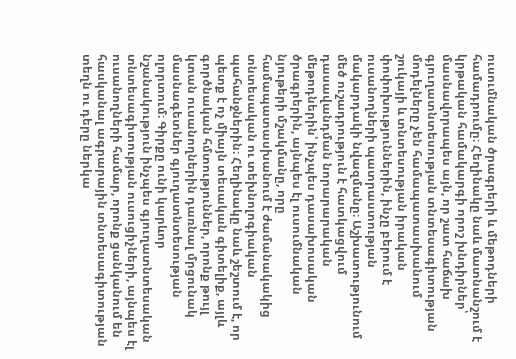ուսումնական ծրագրերի և մեթոդների համադրումը։ Հեղինակը նաև մատնանշում է կրթական համակարգի որոշ խնդիրներ՝ մասնավորապես այն, որ շատ հաճախ գյուղատնտեսության տնտեսագիտության մոդելները չեն համապատասխանում շուկայի և տնտեսության իրական փոփոխություններին, ինչը բերում է ուսանողների պատրաստության մակարդակի նվազմանը։ Աշխատությունում մեծ ուշադրություն է հատկացվում դասավանդման նորարարական մեթոդներին՝ ինչպես դասախոսական ծրագրերին, այնպես էլ ուսումնական նյութերի մշակմանը, որը համապատասխանում է ժամանակակից տնտեսական ու տեխնոլոգիական պահանջներին։ Հեղինակը նաև շեշտում է, որ պետք է ոչ միայն տեսական գիտելիք, այլև գործնական հմտություններ, որոնք թույլ կտան ուսանողներին դառնալ մրցունակ մասնագետներ գյուղատնտեսության ոլորտում։ Գիրքը ունի կարևոր նշանակություն ինչպես գյուղատնտեսական տնտեսագիտության ուսուցիչների, այնպես էլ ուսանողների համար, որոնք ցանկանում են հասկանալ ագրարային տնտեսագիտության տեղն ու դերը ներկա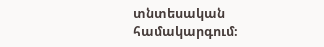տնտեսական համակարգում։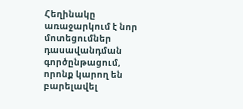Հեղինակը առաջարկում է նոր մոտեցումներ դասավանդման գործընթացում, որոնք կարող են բարելավել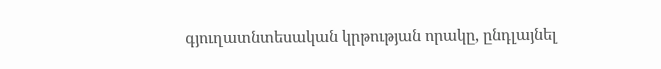գյուղատնտեսական կրթության որակը, ընդլայնել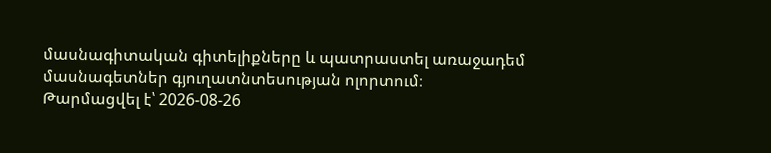մասնագիտական գիտելիքները և պատրաստել առաջադեմ մասնագետներ գյուղատնտեսության ոլորտում։
Թարմացվել է՝ 2026-08-26